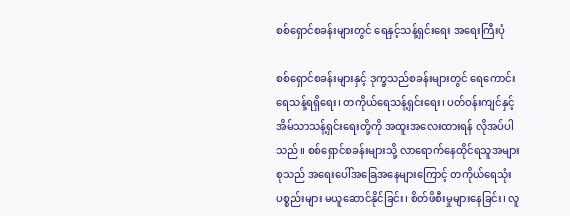စစ်ရှောင်စခန်းများတွင် ရေနှင့်သန့်ရှင်းရေး အရေးကြီးပုံ

စစ်ရှောင်စခန်းများနှင့် ဒုက္ခသည်စခန်းများတွင် ရေကောင်းရေသန့်ရရှိရေး၊ တကိုယ်ရေသန့်ရှင်းရေး၊ ပတ်ဝန်းကျင်နှင့်အိမ်သာသန့်ရှင်းရေးတို့ကို အထူးအလေးထားရန် လိုအပ်ပါသည်။ စစ်ရှောင်စခန်းများသို့ လာရောက်နေထိုင်ရသူအများစုသည် အရေးပေါ်အခြေအနေများကြောင့် တကိုယ်ရေသုံးပစ္စည်းများ မယူဆောင်နိုင်ခြင်း၊ စိတ်ဖိစီးမှုများနေခြင်း၊ လူ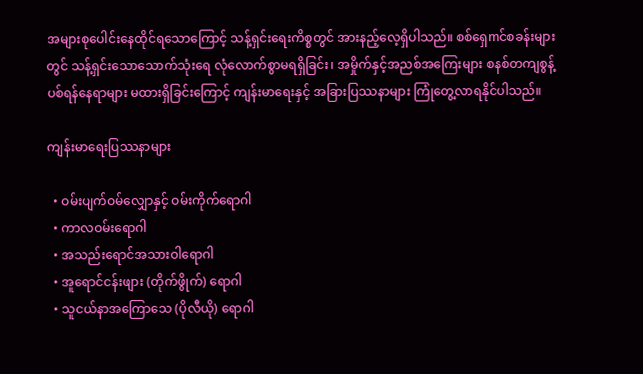အများစုပေါင်းနေထိုင်ရသောကြောင့် သန့်ရှင်းရေးကိစ္စတွင် အားနည့်လေ့ရှိပါသည်။ စစ်ရှေmင်စခန်းများတွင် သန့်ရှင်းသောသောက်သုံးရေ လုံလောက်စွာမရရှိခြင်း၊ အမှိုက်နှင့်အညစ်အကြေးများ စနစ်တကျစွန့်ပစ်ရန်နေရာများ မထားရှိခြင်းကြောင့် ကျန်းမာရေးနှင့် အခြားပြဿနာများ ကြုံတွေ့လာရနိုင်ပါသည်။

ကျန်းမာရေးပြဿနာများ

  • ဝမ်းပျက်ဝမ်လျှောနှင့် ဝမ်းကိုက်ရောဂါ
  • ကာလဝမ်းရောဂါ
  • အသည်းရောင်အသားဝါရောဂါ
  • အူရောင်ငန်းဖျား (တိုက်ဖွိုက်) ရောဂါ
  • သူငယ်နာအကြောသေ (ပိုလီယို) ရောဂါ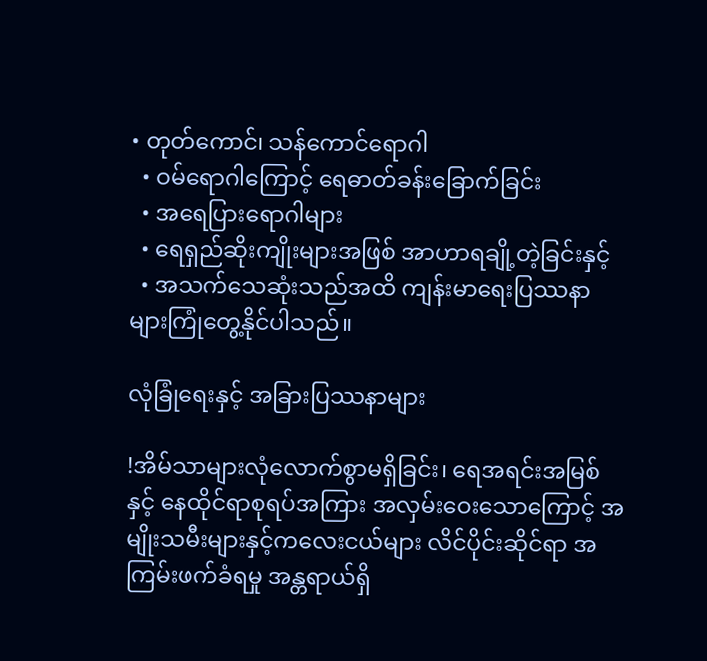• တုတ်ကောင်၊ သန်ကောင်ရောဂါ
  • ဝမ်ရောဂါကြောင့် ရေဓာတ်ခန်းခြောက်ခြင်း
  • အရေပြားရောဂါများ
  • ရေရှည်ဆိုးကျိုးများအဖြစ် အာဟာရချို့တဲ့ခြင်းနှင့်
  • အသက်သေဆုံးသည်အထိ ကျန်းမာရေးပြဿနာများကြုံတွေ့နိုင်ပါသည်။

လုံခြုံရေးနှင့် အခြားပြဿနာများ

!အိမ်သာများလုံလောက်စွာမရှိခြင်း၊ ရေအရင်းအမြစ်နှင့် နေထိုင်ရာစုရပ်အကြား အလှမ်းဝေးသောကြောင့် အမျိုးသမီးများနှင့်ကလေးငယ်များ လိင်ပိုင်းဆိုင်ရာ အကြမ်းဖက်ခံရမှု အန္တရာယ်ရှိ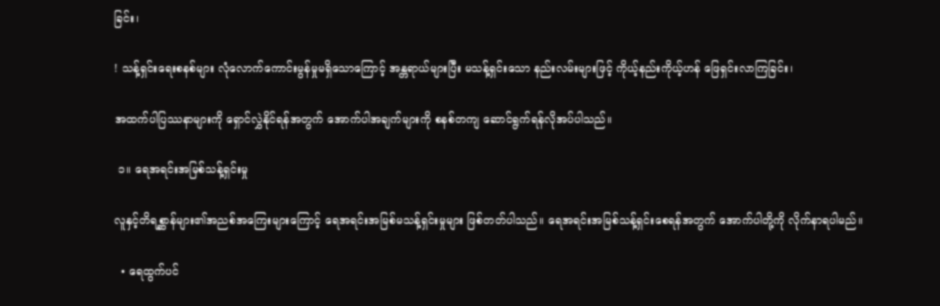ခြင်း၊

! သန့်ရှင်းရေးစနစ်များ လုံလောက်ကောင်းမွန်မှုမရှိသောကြောင့် အန္တရာယ်များပြီး မသန့်ရှင်းသော နည်းလမ်းများဖြင့် ကိုယ့်နည်းကိုယ့်ဟန် ဖြေရှင်းလာကြခြင်း၊

အထက်ပါပြဿနာများကို ရှောင်လွှဲနိုင်ရန်အတွက် အောက်ပါအချက်များကို စနစ်တကျ ဆောင်ရွက်ရန်လိုအပ်ပါသည်။

 ၁။ ရေအရင်းအမြစ်သန့်ရှင်းမှု

လူနှင့်တိရစ္ဆာန်များ၏အညစ်အကြေးများကြောင့် ရေအရင်းအမြစ်မသန့်ရှင်းမှုများ ဖြစ်တတ်ပါသည်။ ရေအရင်းအမြစ်သန့်ရှင်းစေရန်အတွက် အောက်ပါတို့ကို လိုက်နာရပါမည်။

  • ရေထွက်ပင်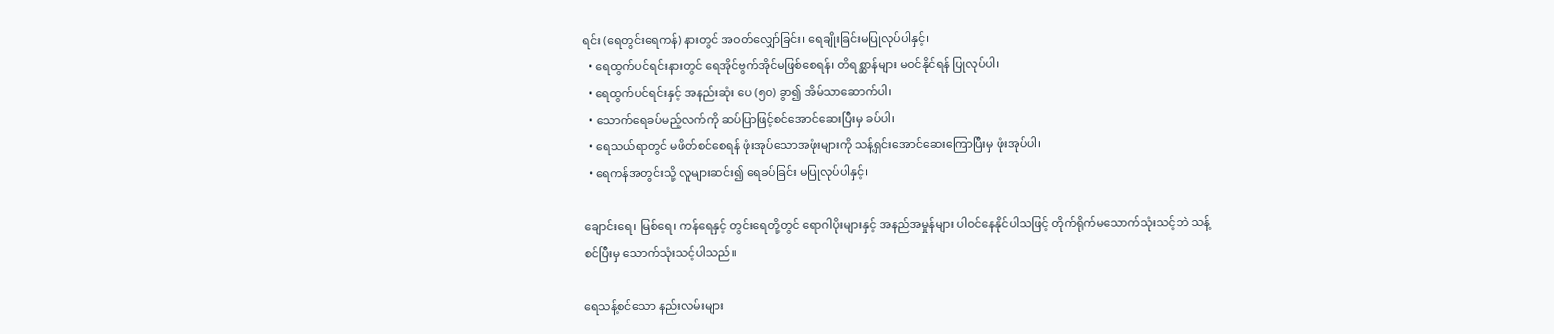ရင်း (ရေတွင်းရေကန်) နားတွင် အဝတ်လျှော်ခြင်း၊ ရေချိုးခြင်းမပြုလုပ်ပါနှင့်၊
  • ရေထွက်ပင်ရင်းနားတွင် ရေအိုင်ဗွက်အိုင်မဖြစ်စေရန်၊ တိရစ္ဆာန်များ မဝင်နိုင်ရန် ပြုလုပ်ပါ၊
  • ရေထွက်ပင်ရင်းနှင့် အနည်းဆုံး ပေ (၅၀) ခွာ၍ အိမ်သာဆောက်ပါ၊
  • သောက်ရေခပ်မည့်လက်ကို ဆပ်ပြာဖြင့်စင်အောင်ဆေးပြီးမှ ခပ်ပါ၊
  • ရေသယ်ရာတွင် မဖိတ်စင်စေရန် ဖုံးအုပ်သောအဖုံးများကို သန့်ရှင်းအောင်ဆေးကြောပြီးမှ ဖုံးအုပ်ပါ၊
  • ရေကန်အတွင်းသို့ လူများဆင်း၍ ရေခပ်ခြင်း မပြုလုပ်ပါနှင့်၊

ချောင်းရေ၊ မြစ်ရေ၊ ကန်ရေနှင့် တွင်းရေတို့တွင် ရောဂါပိုးများနှင့် အနည်အမှုန်များ ပါဝင်နေနိုင်ပါသဖြင့် တိုက်ရိုက်မသောက်သုံးသင့်ဘဲ သန့်စင်ပြီးမှ သောက်သုံးသင့်ပါသည်။

ရေသန့်စင်သော နည်းလမ်းများ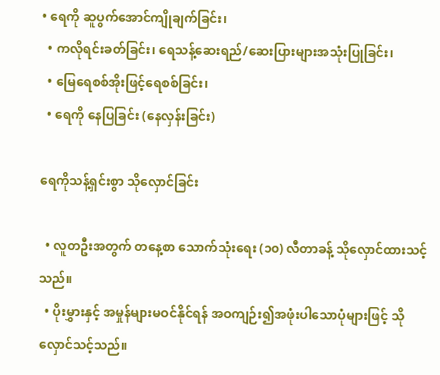• ရေကို ဆူပွက်အောင်ကျိုချက်ခြင်း၊
  • ကလိုရင်းခတ်ခြင်း၊ ရေသန့်ဆေးရည်/ဆေးပြားများအသုံးပြုခြင်း၊
  • မြေရေစစ်အိုးဖြင့်ရေစစ်ခြင်း၊
  • ရေကို နေပြခြင်း (နေလှန်းခြင်း)

ရေကိုသန့်ရှင်းစွာ သိုလှောင်ခြင်း

  • လူတဦးအတွက် တနေ့စာ သောက်သုံးရေး (၁၀) လီတာခန့် သိုလှောင်ထားသင့်သည်။
  • ပိုးမွှားနှင့် အမှုန်များမဝင်နိုင်ရန် အဝကျဉ်း၍အဖုံးပါသောပုံများဖြင့် သိုလှောင်သင့်သည်။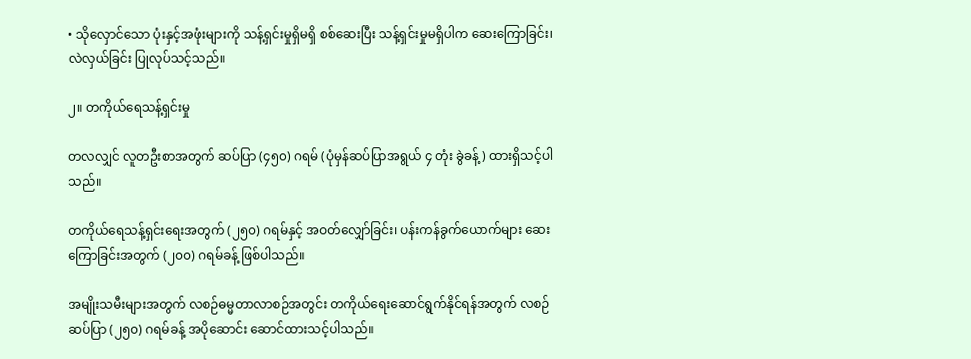• သိုလှောင်သော ပုံးနှင့်အဖုံးများကို သန့်ရှင်းမှုရှိမရှိ စစ်ဆေးပြီး သန့်ရှင်းမှုမရှိပါက ဆေးကြောခြင်း၊ လဲလှယ်ခြင်း ပြုလုပ်သင့်သည်။

၂။ တကိုယ်ရေသန့်ရှင်းမှု

တလလျှင် လူတဦးစာအတွက် ဆပ်ပြာ (၄၅၀) ဂရမ် (ပုံမှန်ဆပ်ပြာအရွယ် ၄ တုံး ခွဲခန့်) ထားရှိသင့်ပါသည်။

တကိုယ်ရေသန့်ရှင်းရေးအတွက် (၂၅၀) ဂရမ်နှင့် အဝတ်လျှော်ခြင်း၊ ပန်းကန်ခွက်ယောက်များ ဆေးကြောခြင်းအတွက် (၂၀၀) ဂရမ်ခန့် ဖြစ်ပါသည်။

အမျိုးသမီးများအတွက် လစဉ်ဓမ္မတာလာစဉ်အတွင်း တကိုယ်ရေးဆောင်ရွက်နိုင်ရန်အတွက် လစဉ် ဆပ်ပြာ (၂၅၀) ဂရမ်ခန့် အပိုဆောင်း ဆောင်ထားသင့်ပါသည်။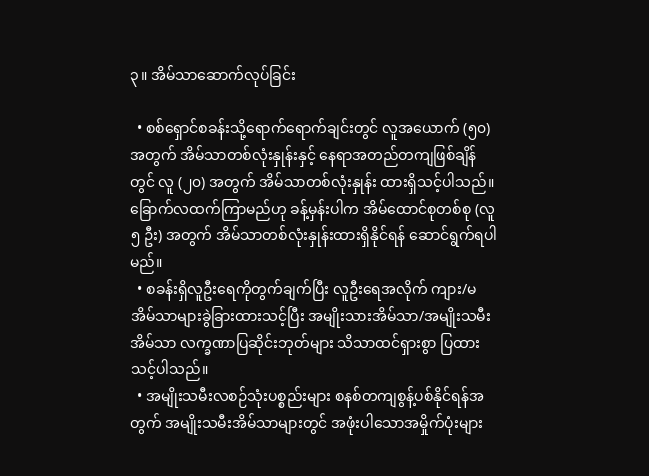၃။ အိမ်သာဆောက်လုပ်ခြင်း

  • စစ်ရှောင်စခန်းသို့ရောက်ရောက်ချင်းတွင် လူအယောက် (၅၀) အတွက် အိမ်သာတစ်လုံးနှုန်းနှင့် နေရာအတည်တကျဖြစ်ချိန်တွင် လူ (၂၀) အတွက် အိမ်သာတစ်လုံးနှုန်း ထားရှိသင့်ပါသည်။ ခြောက်လထက်ကြာမည်ဟု ခန့်မှန်းပါက အိမ်ထောင်စုတစ်စု (လူ ၅ ဦး) အတွက် အိမ်သာတစ်လုံးနှုန်းထားရှိနိုင်ရန် ဆောင်ရွက်ရပါမည်။
  • စခန်းရှိလူဦးရေကိုတွက်ချက်ပြီး လူဦးရေအလိုက် ကျား/မ အိမ်သာများခွဲခြားထားသင့်ပြီး အမျိုးသားအိမ်သာ/အမျိုးသမီးအိမ်သာ လက္ခဏာပြဆိုင်းဘုတ်များ သိသာထင်ရှားစွာ ပြထားသင့်ပါသည်။
  • အမျိုးသမီးလစဉ်သုံးပစ္စည်းများ စနစ်တကျစွန့်ပစ်နိုင်ရန်အတွက် အမျိုးသမီးအိမ်သာများတွင် အဖုံးပါသောအမှိုက်ပုံးများ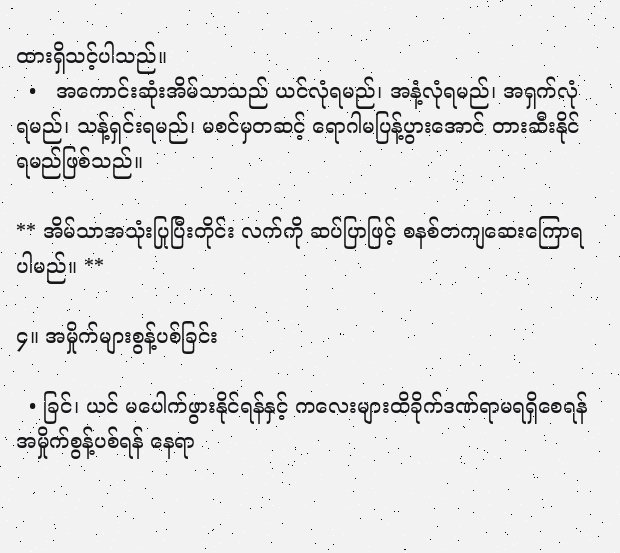ထားရှိသင့်ပါသည်။
  •   အကောင်းဆုံးအိမ်သာသည် ယင်လုံရမည်၊ အနံ့လုံရမည်၊ အရှက်လုံရမည်၊ သန့်ရှင်းရမည်၊ မစင်မှတဆင့် ရောဂါမပြန့်ပွားအောင် တားဆီးနိုင်ရမည်ဖြစ်သည်။

** အိမ်သာအသုံးပြုပြီးတိုင်း လက်ကို ဆပ်ပြာဖြင့် စနစ်တကျဆေးကြောရပါမည်။ **

၄။ အမှိုက်များစွန့်ပစ်ခြင်း

  • ခြင်၊ ယင် မပေါက်ဖွားနိုင်ရန်နှင့် ကလေးများထိခိုက်ဒဏ်ရာမရရှိစေရန် အမှိုက်စွန့်ပစ်ရန် နေရာ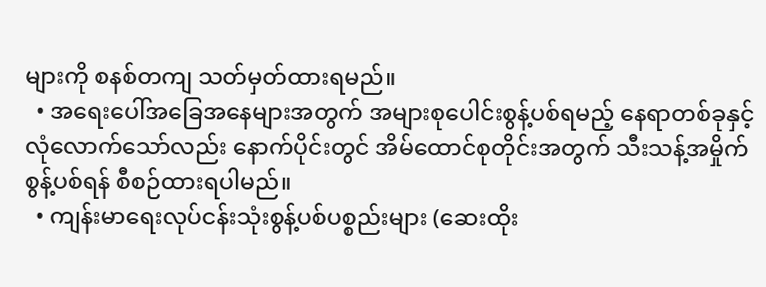များကို စနစ်တကျ သတ်မှတ်ထားရမည်။
  • အရေးပေါ်အခြေအနေများအတွက် အများစုပေါင်းစွန့်ပစ်ရမည့် နေရာတစ်ခုနှင့် လုံလောက်သော်လည်း နောက်ပိုင်းတွင် အိမ်ထောင်စုတိုင်းအတွက် သီးသန့်အမှိုက်စွန့်ပစ်ရန် စီစဉ်ထားရပါမည်။
  • ကျန်းမာရေးလုပ်ငန်းသုံးစွန့်ပစ်ပစ္စည်းများ (ဆေးထိုး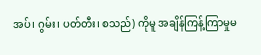အပ်၊ ဂွမ်း၊ ပတ်တီး၊ စသည်) ကိုမူ အချိန်ကြန့်ကြာမှုမ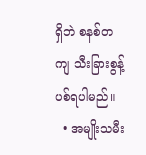ရှိဘဲ စနစ်တကျ သီးခြားစွန့်ပစ်ရပါမည်။
  • အမျိုးသမီး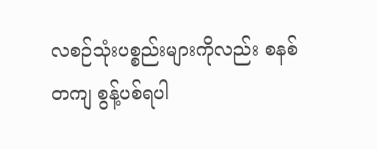လစဉ်သုံးပစ္စည်းများကိုလည်း စနစ်တကျ စွန့်ပစ်ရပါ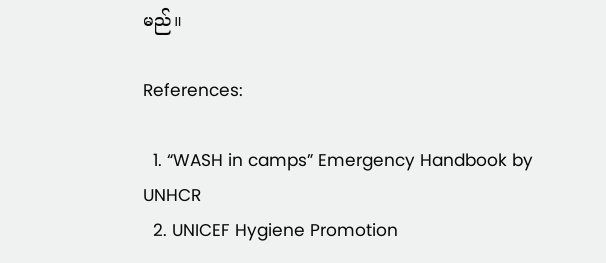မည်။

References:

  1. “WASH in camps” Emergency Handbook by UNHCR
  2. UNICEF Hygiene Promotion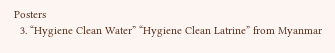Posters
  3. “Hygiene Clean Water” “Hygiene Clean Latrine” from Myanmar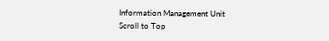Information Management Unit
Scroll to Top